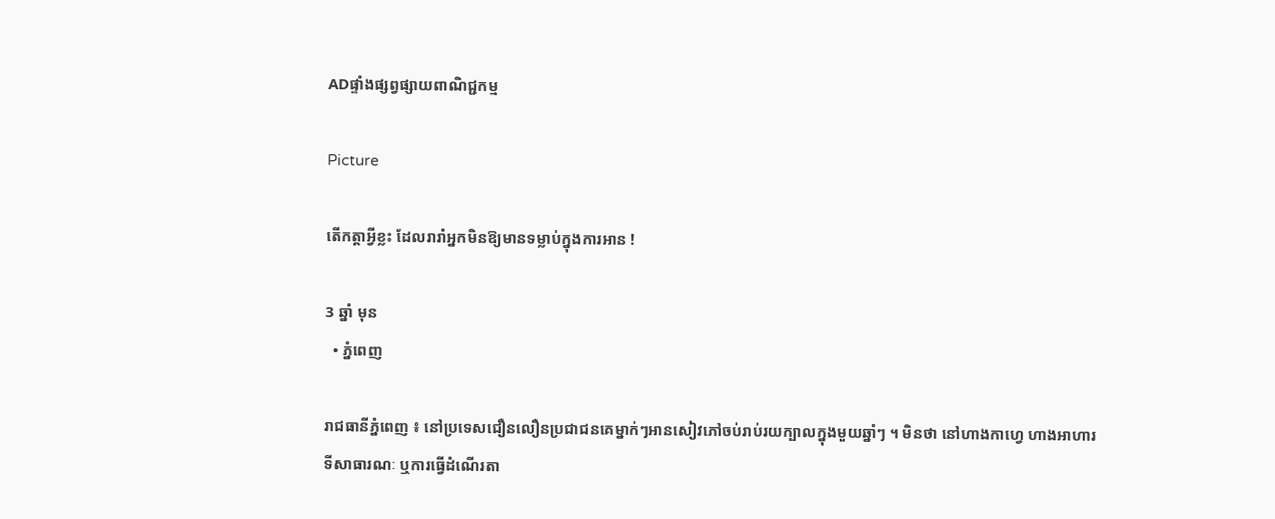ADផ្ទាំងផ្សព្វផ្សាយពាណិជ្ជកម្ម

Picture

តើកត្តាអ្វីខ្លះ ដែលរារាំអ្នកមិនឱ្យមានទម្លាប់ក្នុងការអាន !

3 ឆ្នាំ មុន
  • ភ្នំពេញ

រាជធានីភ្នំពេញ ៖ នៅប្រទេសជឿនលឿនប្រជាជនគេម្នាក់ៗអានសៀវភៅចប់រាប់រយក្បាលក្នុងមួយឆ្នាំៗ ។ មិនថា នៅហាងកាហ្វេ ហាងអាហារ ទីសាធារណៈ ឬការធ្វើដំណើរតា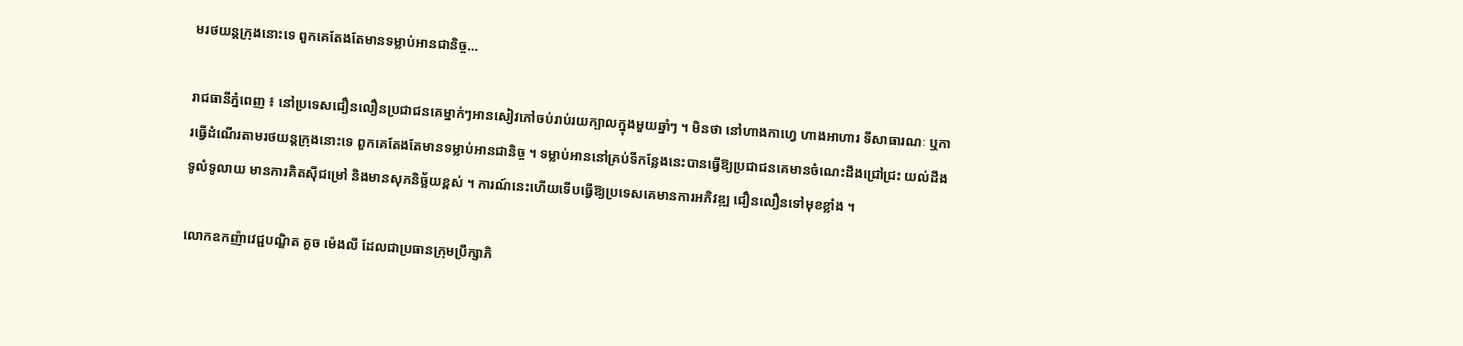មរថយន្តក្រុងនោះទេ ពួកគេតែងតែមានទម្លាប់អានជានិច្ច…

រាជធានីភ្នំពេញ ៖ នៅប្រទេសជឿនលឿនប្រជាជនគេម្នាក់ៗអានសៀវភៅចប់រាប់រយក្បាលក្នុងមួយឆ្នាំៗ ។ មិនថា នៅហាងកាហ្វេ ហាងអាហារ ទីសាធារណៈ ឬការធ្វើដំណើរតាមរថយន្តក្រុងនោះទេ ពួកគេតែងតែមានទម្លាប់អានជានិច្ច ។ ទម្លាប់អាននៅគ្រប់ទីកន្លែងនេះបានធ្វើឱ្យប្រជាជនគេមានចំណេះដឹងជ្រៅជ្រះ យល់ដឹងទូលំទូលាយ មានការគិតស៊ីជម្រៅ និងមានសុភនិច្ឆ័យខ្ពស់ ។ ការណ៍នេះហើយទើបធ្វើឱ្យប្រទេសគេមានការអភិវឌ្ឍ ជឿនលឿនទៅមុខខ្លាំង ។

លោកឧកញ៉ាវេជ្ជបណ្ឌិត គួច ម៉េងលី ដែលជាប្រធានក្រុមប្រឹក្សាភិ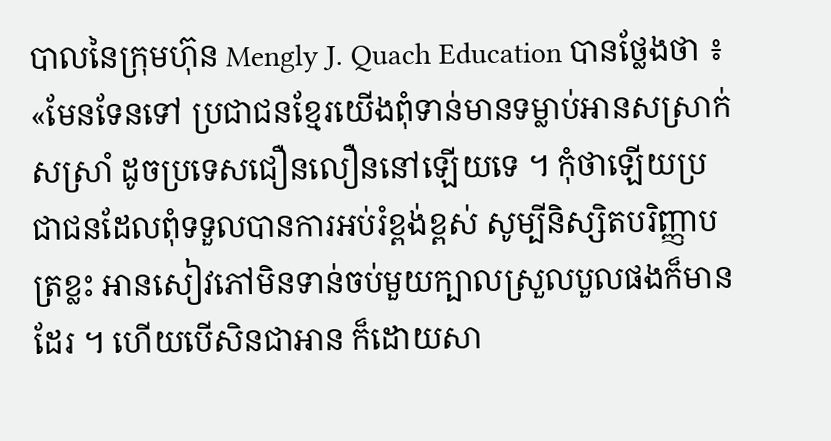បាលនៃក្រុមហ៊ុន Mengly J. Quach Education បានថ្លែងថា ៖ «មែនទែនទៅ ប្រជាជនខ្មែរយើងពុំទាន់មានទម្លាប់អានសស្រាក់សស្រាំ ដូចប្រទេសជឿនលឿននៅឡើយទេ ។ កុំថាឡើយប្រជាជនដែលពុំទទួលបានការអប់រំខ្ពង់ខ្ពស់ សូម្បីនិស្សិតបរិញ្ញាបត្រខ្លះ អានសៀវភៅមិនទាន់ចប់មួយក្បាលស្រួលបួលផងក៏មានដែរ ។ ហើយបើសិនជាអាន ក៏ដោយសា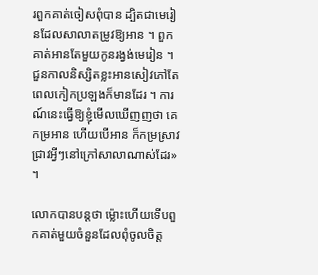រពួកគាត់ចៀសពុំបាន ដ្បិតជាមេរៀនដែលសាលាតម្រូវឱ្យអាន ។ ពួកគាត់អានតែមួយកូនរង្វង់មេរៀន ។ ជួនកាលនិស្សិតខ្លះអានសៀវភៅតែពេលកៀកប្រឡងក៏មានដែរ ។ ការណ៍នេះធ្វើឱ្យខ្ញុំមើលឃើញញថា គេកម្រអាន ហើយបើអាន ក៏កម្រស្រាវជ្រាវអ្វីៗនៅក្រៅសាលាណាស់ដែរ» ។

លោកបានបន្តថា ម្ល៉ោះហើយទើបពួកគាត់មួយចំនួនដែលពុំចូលចិត្ត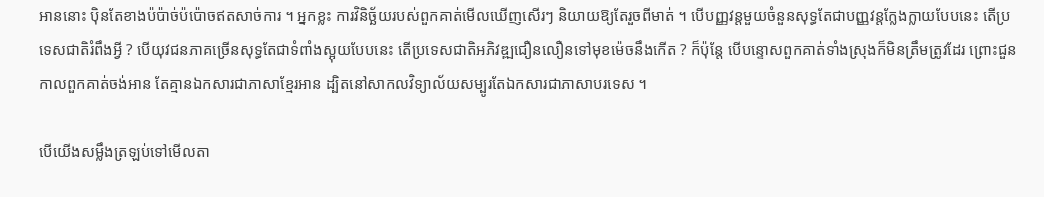អាននោះ ប៉ិនតែខាងប៉ប៉ាច់ប៉ប៉ោចឥតសាច់ការ ។ អ្នកខ្លះ ការវិនិច្ឆ័យរបស់ពួកគាត់មើលឃើញសើរៗ និយាយឱ្យតែរួចពីមាត់ ។ បើបញ្ញវន្តមួយចំនួនសុទ្ធតែជាបញ្ញវន្តក្លែងក្លាយបែបនេះ តើប្រទេសជាតិរំពឹងអ្វី ? បើយុវជនភាគច្រើនសុទ្ធតែជាទំពាំងស្អុយបែបនេះ តើប្រទេសជាតិអភិវឌ្ឍជឿនលឿនទៅមុខម៉េចនឹងកើត ? ក៏ប៉ុន្តែ បើបន្ទោសពួកគាត់ទាំងស្រុងក៏មិនត្រឹមត្រូវដែរ ព្រោះជួនកាលពួកគាត់ចង់អាន តែគ្មានឯកសារជាភាសាខ្មែរអាន ដ្បិតនៅសាកលវិទ្យាល័យសម្បូរតែឯកសារជាភាសាបរទេស ។

បើយើងសម្លឹងត្រឡប់ទៅមើលតា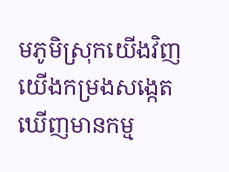មភូមិស្រុកយើងវិញ យើងកម្រងសង្កេតឃើញមានកម្ម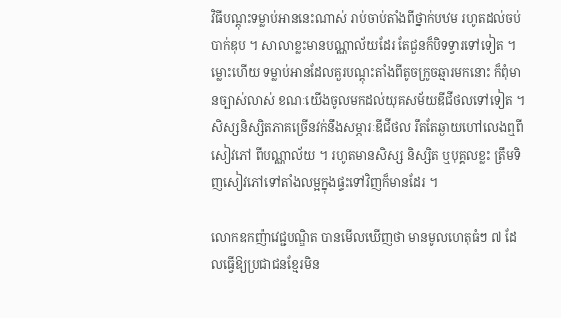វិធីបណ្តុះទម្លាប់អាននេះណាស់ រាប់ចាប់តាំងពីថ្នាក់បឋម រហូតដល់ចប់បាក់ឌុប ។ សាលាខ្លះមានបណ្ណាល័យដែរ តែជួនក៏បិទទ្វារទៅទៀត ។ ម្លោះហើយ ទម្លាប់អានដែលគួរបណ្តុះតាំងពីតូចក្រូចឆ្មារមកនោះ ក៏ពុំមានច្បាស់លាស់ ខណៈយើងចូលមកដល់យុគសម័យឌីជីថលទៅទៀត ។ សិស្សនិស្សិតភាគច្រើនវក់នឹងសម្ភារៈឌីជីថល រឹតតែឆ្ងាយហៅលេងឮពីសៀវភៅ ពីបណ្ណាល័យ ។ រហូតមានសិស្ស និស្សិត ឬបុគ្គលខ្លះ ត្រឹមទិញសៀវភៅទៅតាំងលម្អក្នុងផ្ទះទៅវិញក៏មានដែរ ។

លោកឧកញ៉ាវេជ្ជបណ្ឌិត បានមើលឃើញថា មានមូលហេតុធំៗ ៧ ដែលធ្វើឱ្យប្រជាជនខ្មែរមិន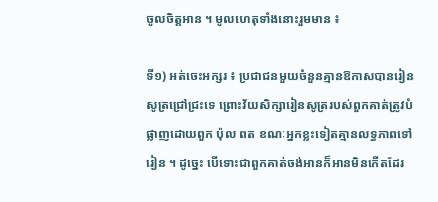ចូលចិត្តអាន ។ មូលហេតុទាំងនោះរួមមាន ៖

ទី១) អត់ចេះអក្សរ ៖ ប្រជាជនមួយចំនួនគ្មានឱកាសបានរៀនសូត្រជ្រៅជ្រះទេ ព្រោះវ័យសិក្សារៀនសូត្ររបស់ពួកគាត់ត្រូវបំផ្លាញដោយពួក ប៉ុល ពត ខណៈអ្នកខ្លះទៀតគ្មានលទ្ធភាពទៅរៀន ។ ដូច្នេះ បើទោះជាពួកគាត់ចង់អានក៏អានមិនកើតដែរ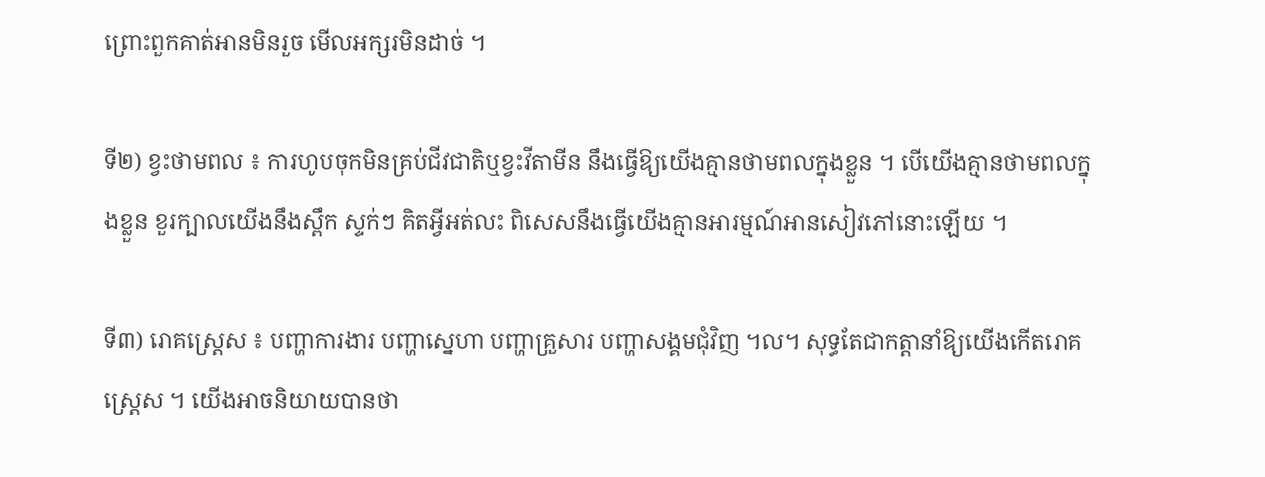ព្រោះពួកគាត់អានមិនរួច មើលអក្សរមិនដាច់ ។

ទី២) ខ្វះថាមពល ៖ ការហូបចុកមិនគ្រប់ជីវជាតិឬខ្វះវីតាមីន នឹងធ្វើឱ្យយើងគ្មានថាមពលក្នុងខ្លួន ។ បើយើងគ្មានថាមពលក្នុងខ្លួន ខួរក្បាលយើងនឹងស្ពឹក ស្ទក់ៗ គិតអ្វីអត់លះ ពិសេសនឹងធ្វើយើងគ្មានអារម្មណ៍អានសៀវភៅនោះឡើយ ។

ទី៣) រោគស្ត្រេស ៖ បញ្ហាការងារ បញ្ហាស្នេហា បញ្ហាគ្រួសារ បញ្ហាសង្គមជុំវិញ ។ល។ សុទ្ធតែជាកត្តានាំឱ្យយើងកើតរោគស្ត្រេស ។ យើងអាចនិយាយបានថា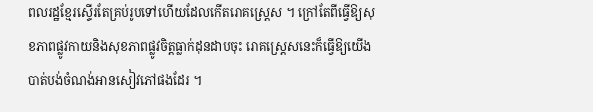ពលរដ្ឋខ្មែរស្ទើរតែគ្រប់រូបទៅហើយដែលកើតរោគស្ត្រេស ។ ក្រៅតែពីធ្វើឱ្យសុខភាពផ្លូវកាយនិងសុខភាពផ្លូវចិត្តធ្លាក់ដុនដាបចុះ រោគស្ត្រេសនេះក៏ធ្វើឱ្យយើងបាត់បង់ចំណង់អានសៀវភៅផងដែរ ។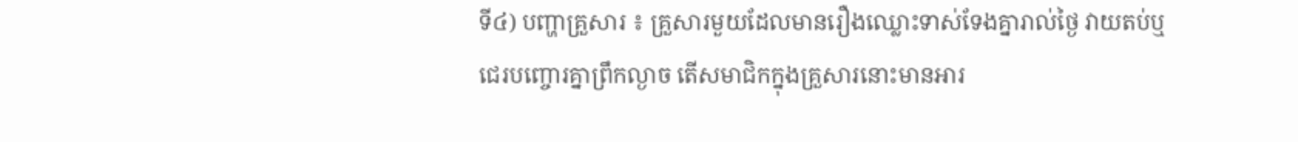ទី៤) បញ្ហាគ្រួសារ ៖ គ្រួសារមួយដែលមានរឿងឈ្លោះទាស់ទែងគ្នារាល់ថ្ងៃ វាយតប់ឬជេរបញ្ចោរគ្នាព្រឹកល្ងាច តើសមាជិកក្នុងគ្រួសារនោះមានអារ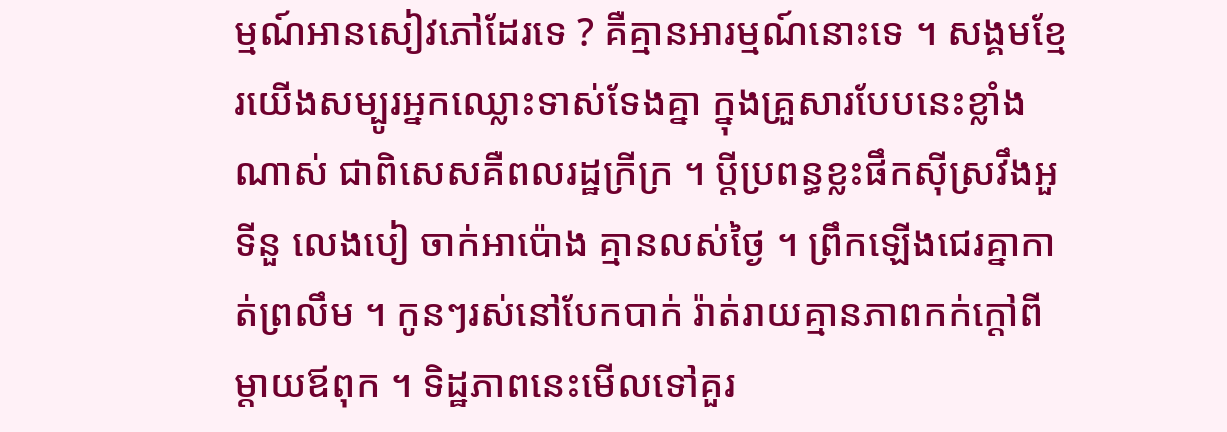ម្មណ៍អានសៀវភៅដែរទេ ? គឺគ្មានអារម្មណ៍នោះទេ ។ សង្គមខ្មែរយើងសម្បូរអ្នកឈ្លោះទាស់ទែងគ្នា ក្នុងគ្រួសារបែបនេះខ្លាំងណាស់ ជាពិសេសគឺពលរដ្ឋក្រីក្រ ។ ប្ដីប្រពន្ធខ្លះផឹកស៊ីស្រវឹងអួទីនួ លេងបៀ ចាក់អាប៉ោង គ្មានលស់ថ្ងៃ ។ ព្រឹកឡើងជេរគ្នាកាត់ព្រលឹម ។ កូនៗរស់នៅបែកបាក់ រ៉ាត់រាយគ្មានភាពកក់ក្ដៅពីម្ដាយឪពុក ។ ទិដ្ឋភាពនេះមើលទៅគួរ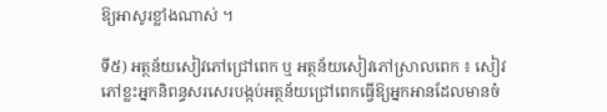ឱ្យអាសូរខ្លាំងណាស់ ។

ទី៥) អត្ថន័យសៀវភៅជ្រៅពេក ឬ អត្ថន័យសៀវភៅស្រាលពេក ៖ សៀវភៅខ្លះអ្នកនិពន្ធសរសេរបង្កប់អត្ថន័យជ្រៅពេកធ្វើឱ្យអ្នកអានដែលមានចំ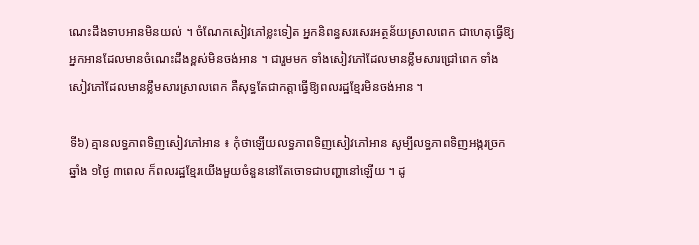ណេះដឹងទាបអានមិនយល់ ។ ចំណែកសៀវភៅខ្លះទៀត អ្នកនិពន្ធសរសេរអត្ថន័យស្រាលពេក ជាហេតុធ្វើឱ្យអ្នកអានដែលមានចំណេះដឹងខ្ពស់មិនចង់អាន ។ ជារួមមក ទាំងសៀវភៅដែលមានខ្លឹមសារជ្រៅពេក ទាំងសៀវភៅដែលមានខ្លឹមសារស្រាលពេក គឺសុទ្ធតែជាកត្តាធ្វើឱ្យពលរដ្ឋខ្មែរមិនចង់អាន ។

ទី៦) គ្មានលទ្ធភាពទិញសៀវភៅអាន ៖ កុំថាឡើយលទ្ធភាពទិញសៀវភៅអាន សូម្បីលទ្ធភាពទិញអង្ករច្រកឆ្នាំង ១ថ្ងៃ ៣ពេល ក៏ពលរដ្ឋខ្មែរយើងមួយចំនួននៅតែចោទជាបញ្ហានៅឡើយ ។ ដូ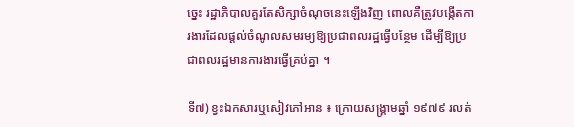ច្នេះ រដ្ឋាភិបាលគួរតែសិក្សាចំណុចនេះឡើងវិញ ពោលគឺត្រូវបង្កើតការងារដែលផ្ដល់ចំណូលសមរម្យឱ្យប្រជាពលរដ្ឋធ្វើបន្ថែម ដើម្បីឱ្យប្រជាពលរដ្ឋមានការងារធ្វើគ្រប់គ្នា ។

ទី៧) ខ្វះឯកសារឬសៀវភៅអាន ៖ ក្រោយសង្គ្រាមឆ្នាំ ១៩៧៩ រលត់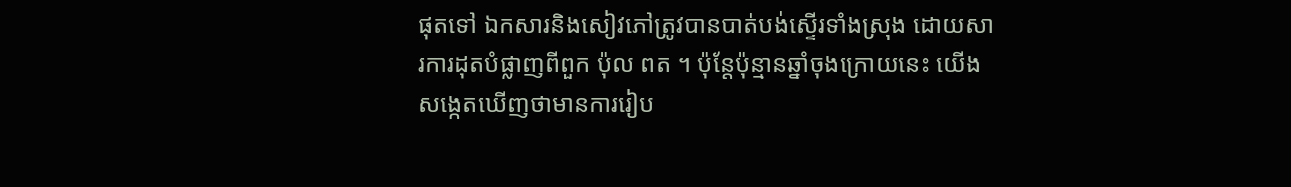ផុតទៅ ឯកសារនិងសៀវភៅត្រូវបានបាត់បង់ស្ទើរទាំងស្រុង ដោយសារការដុតបំផ្លាញពីពួក ប៉ុល ពត ។ ប៉ុន្តែប៉ុន្មានឆ្នាំចុងក្រោយនេះ យើងសង្កេតឃើញថាមានការរៀប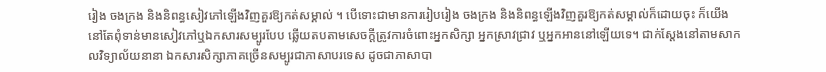រៀង ចងក្រង និងនិពន្ធសៀវភៅឡើងវិញគួរឱ្យកត់សម្គាល់ ។ បើទោះជាមានការរៀបរៀង ចងក្រង និងនិពន្ធឡើងវិញគួរឱ្យកត់សម្គាល់ក៏ដោយចុះ ក៏យើងនៅតែពុំទាន់មានសៀវភៅឬឯកសារសម្បូរបែប ឆ្លើយតបតាមសេចក្ដីត្រូវការចំពោះអ្នកសិក្សា អ្នកស្រាវជ្រាវ ឬអ្នកអាននៅឡើយទេ។ ជាក់ស្ដែងនៅតាមសាកលវិទ្យាល័យនានា ឯកសារសិក្សាភាគច្រើនសម្បូរជាភាសាបរទេស ដូចជាភាសាបា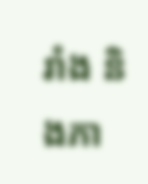រាំង និងភា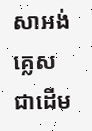សាអង់គ្លេសជាដើម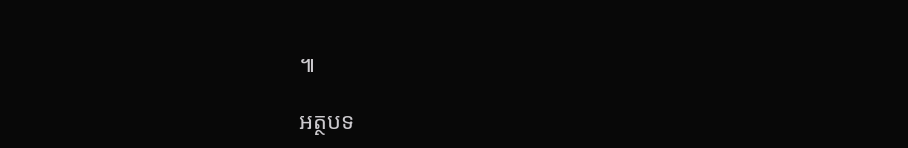៕

អត្ថបទ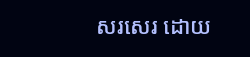សរសេរ ដោយ